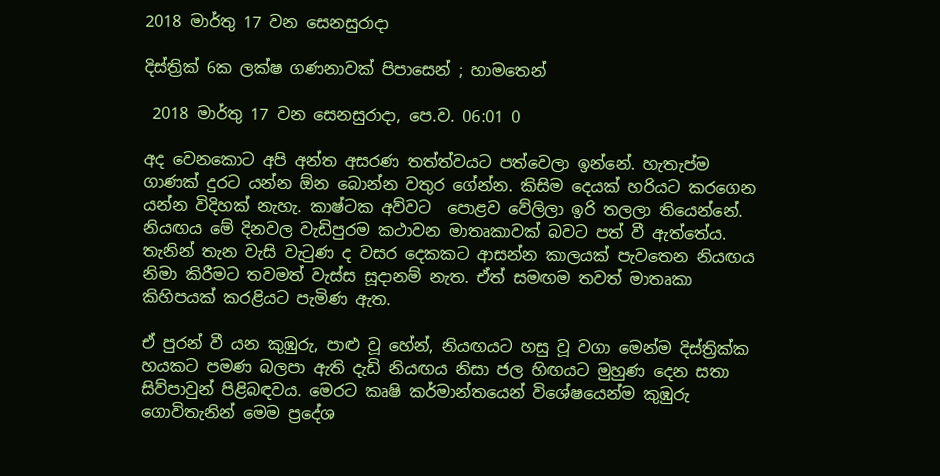2018 මාර්තු 17 වන සෙනසුරාදා

දිස්ත්‍රික් 6ක ලක්ෂ ගණනාවක් පිපාසෙන් ; හාමතෙන්

 2018 මාර්තු 17 වන සෙනසුරාදා, පෙ.ව. 06:01 0

අද වෙනකොට අපි අන්ත අසරණ තත්ත්වයට පත්වෙලා ඉන්නේ. හැතැප්ම ගාණක් දුරට යන්න ඕන බොන්න වතුර ගේන්න. කිසිම දෙයක් හරියට කරගෙන යන්න විදිහක් නැහැ. කාෂ්ටක අව්වට  පොළව වේලිලා ඉරි තලලා තියෙන්නේ.
නියඟය මේ දිනවල වැඩිපුරම කථාවන මාතෘකාවක් බවට පත් වී ඇත්තේය. තැනින් තැන වැසි වැටුණ ද වසර දෙකකට ආසන්න කාලයක් පැවතෙන නියඟය නිමා කිරීමට තවමත් වැස්ස සූදානම් නැත. ඒත් සමඟම තවත් මාතෘකා කිහිපයක් කරළියට පැමිණ ඇත.

ඒ පුරන් වී යන කුඹුරු, පාළු වූ හේන්, නියඟයට හසු වූ වගා මෙන්ම දිස්ත්‍රික්ක හයකට පමණ බලපා ඇති දැඩි නියඟය නිසා ජල හිඟයට මුහුණ දෙන සතා සිව්පාවුන් පිළිබඳවය. මෙරට කෘෂි කර්මාන්තයෙන් විශේෂයෙන්ම කුඹුරු ගොවිතැනින් මෙම ප්‍රදේශ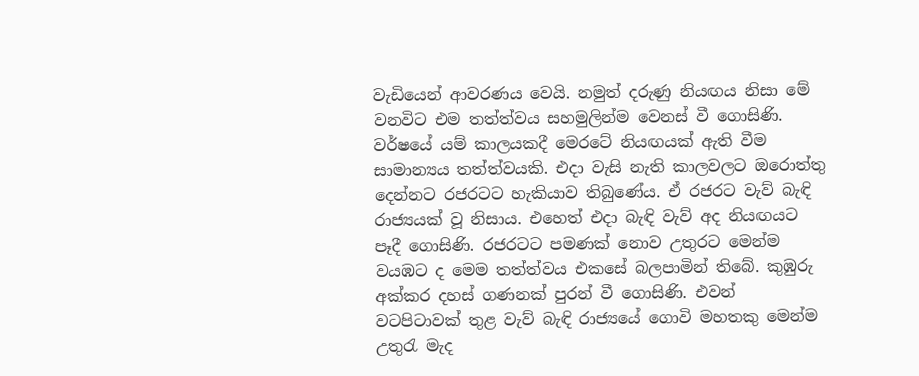වැඩියෙන් ආවරණය වෙයි. නමුත් දරුණු නියඟය නිසා මේ වනවිට එම තත්ත්වය සහමුලින්ම වෙනස් වී ගොසිණි. වර්ෂයේ යම් කාලයකදී මෙරටේ නියඟයක් ඇති වීම සාමාන්‍යය තත්ත්වයකි. එදා වැසි නැති කාලවලට ඔරොත්තු දෙන්නට රජරටට හැකියාව තිබුණේය. ඒ රජරට වැව් බැඳි රාජ්‍යයක් වූ නිසාය. එහෙත් එදා බැඳි වැව් අද නියඟයට පෑදී ගොසිණි. රජරටට පමණක් නොව උතුරට මෙන්ම වයඹට ද මෙම තත්ත්වය එකසේ බලපාමින් තිබේ. කුඹුරු අක්කර දහස් ගණනක් පුරන් වී ගොසිණි. එවන් වටපිටාවක් තුළ වැව් බැඳි රාජ්‍යයේ ගොවි මහතකු මෙන්ම උතුරැ මැද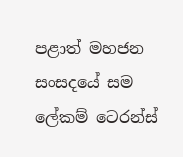පළාත් මහජන සංසදයේ සම ලේකම් ටෙරන්ස්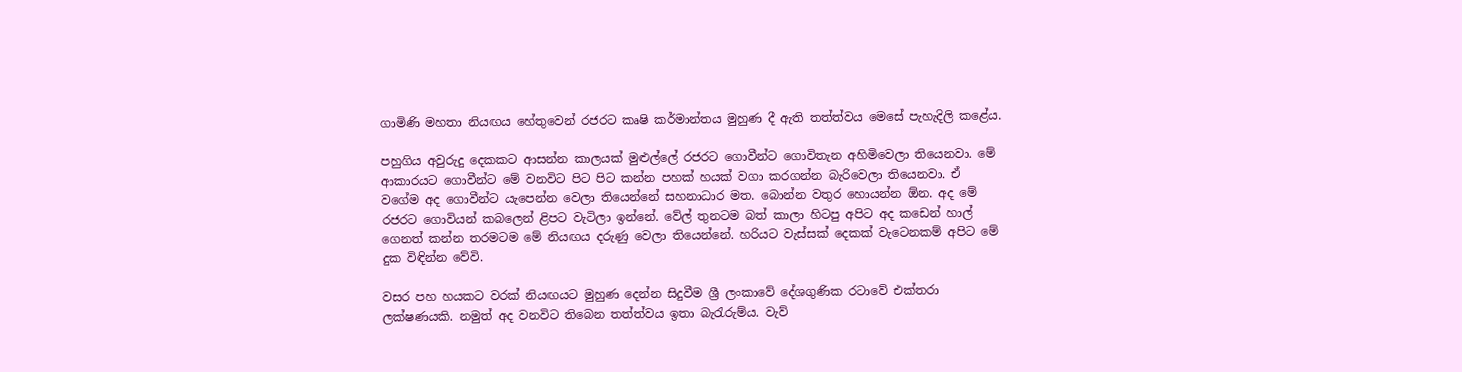ගාමිණි මහතා නියඟය හේතුවෙන් රජරට කෘෂි කර්මාන්තය මුහුණ දී ඇති තත්ත්වය මෙසේ පැහැදිලි කළේය.

පහුගිය අවුරුදු දෙකකට ආසන්න කාලයක් මුළුල්ලේ රජරට ගොවීන්ට ගොවිතැන අහිමිවෙලා තියෙනවා. මේ ආකාරයට ගොවීන්ට මේ වනවිට පිට පිට කන්න පහක් හයක් වගා කරගන්න බැරිවෙලා තියෙනවා. ඒ වගේම අද ගොවීන්ට යැපෙන්න වෙලා තියෙන්නේ සහනාධාර මත. බොන්න වතුර හොයන්න ඕන. අද මේ රජරට ගොවියන් කබලෙන් ළිපට වැටිලා ඉන්නේ. වේල් තුනටම බත් කාලා හිටපු අපිට අද කඩෙන් හාල් ගෙනත් කන්න තරමටම මේ නියඟය දරුණු වෙලා තියෙන්නේ. හරියට වැස්සක් දෙකක් වැටෙනකම් අපිට මේ දුක විඳින්න වේවි.

වසර පහ හයකට වරක් නියඟයට මුහුණ දෙන්න සිදුවීම ශ්‍රී ලංකාවේ දේශගුණික රටාවේ එක්තරා ලක්ෂණයකි. නමුත් අද වනවිට තිබෙන තත්ත්වය ඉතා බැරැරුම්ය. වැව්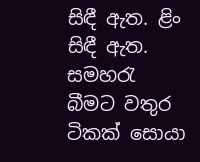සිඳී ඇත. ළිං සිඳී ඇත. සමහරැ බීමට වතුර ටිකක් සොයා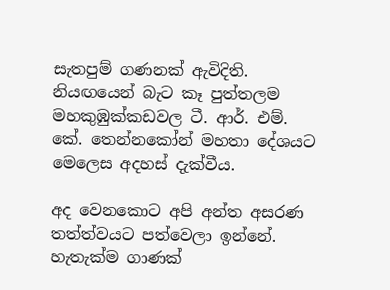සැතපුම් ගණනක් ඇවිදිති. නියඟයෙන් බැට කෑ පුත්තලම මහකුඹුක්කඩවල ටී. ආර්. එම්. කේ. තෙන්නකෝන් මහතා දේශයට මෙලෙස අදහස් දැක්වීය.

අද වෙනකොට අපි අන්ත අසරණ තත්ත්වයට පත්වෙලා ඉන්නේ. හැතැක්ම ගාණක්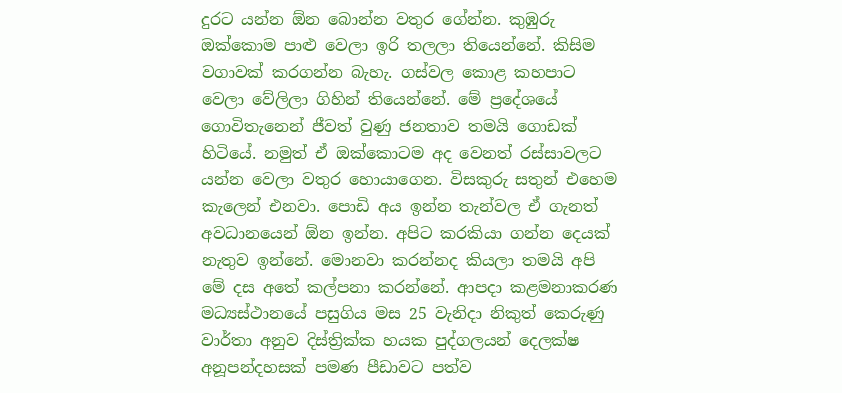දුරට යන්න ඕන බොන්න වතුර ගේන්න. කුඹුරු ඔක්කොම පාළු වෙලා ඉරි තලලා තියෙන්නේ. කිසිම වගාවක් කරගන්න බැහැ. ගස්වල කොළ කහපාට වෙලා වේලිලා ගිහින් තියෙන්නේ. මේ ප්‍රදේශයේ ගොවිතැනෙන් ජීවත් වුණු ජනතාව තමයි ගොඩක් හිටියේ. නමුත් ඒ ඔක්කොටම අද වෙනත් රස්සාවලට යන්න වෙලා වතුර හොයාගෙන. විසකුරු සතුන් එහෙම කැලෙන් එනවා. පොඩි අය ඉන්න තැන්වල ඒ ගැනත් අවධානයෙන් ඕන ඉන්න. අපිට කරකියා ගන්න දෙයක් නැතුව ඉන්නේ. මොනවා කරන්නද කියලා තමයි අපි මේ දස අතේ කල්පනා කරන්නේ. ආපදා කළමනාකරණ මධ්‍යස්ථානයේ පසුගිය මස 25 වැනිදා නිකුත් කෙරුණු වාර්තා අනුව දිස්ත්‍රික්ක හයක පුද්ගලයන් දෙලක්ෂ අනූපන්දහසක් පමණ පීඩාවට පත්ව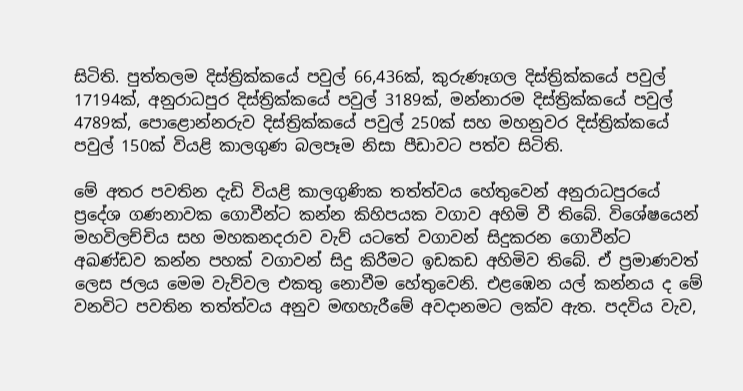සිටිති. පුත්තලම දිස්ත්‍රික්කයේ පවුල් 66,436ක්, කුරුණෑගල දිස්ත්‍රික්කයේ පවුල් 17194ක්, අනුරාධපුර දිස්ත්‍රික්කයේ පවුල් 3189ක්, මන්නාරම දිස්ත්‍රික්කයේ පවුල් 4789ක්, පොළොන්නරුව දිස්ත්‍රික්කයේ පවුල් 250ක් සහ මහනුවර දිස්ත්‍රික්කයේ පවුල් 150ක් වියළි කාලගුණ බලපෑම නිසා පීඩාවට පත්ව සිටිති.

මේ අතර පවතින දැඩි වියළි කාලගුණික තත්ත්වය හේතුවෙන් අනුරාධපුරයේ ප්‍රදේශ ගණනාවක ගොවීන්ට කන්න කිහිපයක වගාව අහිමි වී තිබේ. විශේෂයෙන් මහවිලච්චිය සහ මහකනදරාව වැව් යටතේ වගාවන් සිදුකරන ගොවීන්ට අඛණ්ඩව කන්න පහක් වගාවන් සිදු කිරීමට ඉඩකඩ අහිමිව තිබේ. ඒ ප්‍රමාණවත් ලෙස ජලය මෙම වැව්වල එකතු නොවීම හේතුවෙනි. එළඹෙන යල් කන්නය ද මේ වනවිට පවතින තත්ත්වය අනුව මඟහැරීමේ අවදානමට ලක්ව ඇත. පදවිය වැව,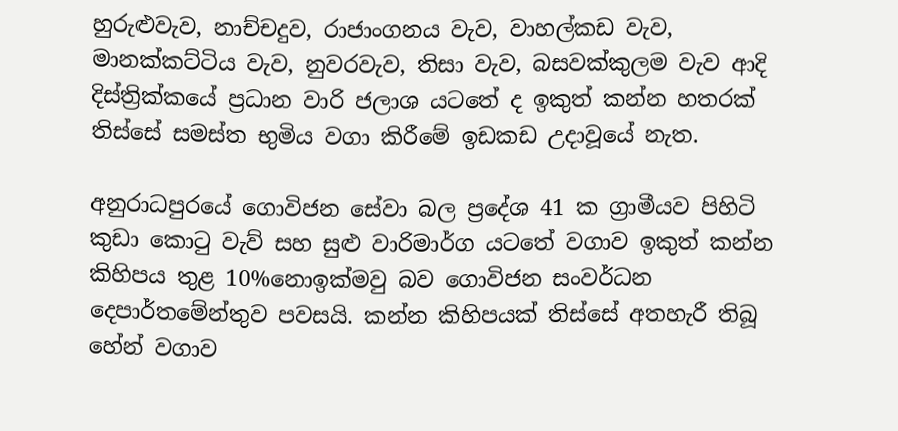හුරුළුවැව, නාච්චදුව, රාජාංගනය වැව, වාහල්කඩ වැව, මානක්කට්ටිය වැව, නුවරවැව, තිසා වැව, බසවක්කුලම වැව ආදි දිස්ත්‍රික්කයේ ප්‍රධාන වාරි ජලාශ යටතේ ද ඉකුත් කන්න හතරක් තිස්සේ සමස්ත භුමිය වගා කිරීමේ ඉඩකඩ උදාවූයේ නැත.

අනුරාධපුරයේ ගොවිජන සේවා බල ප්‍රදේශ 41 ක ග්‍රාමීයව පිහිටි කුඩා කොටු වැව් සහ සුළු වාරිමාර්ග යටතේ වගාව ඉකුත් කන්න කිහිපය තුළ 10%නොඉක්මවු බව ගොවිජන සංවර්ධන දෙපාර්තමේන්තුව පවසයි. කන්න කිහිපයක් තිස්සේ අතහැරී තිබූ හේන් වගාව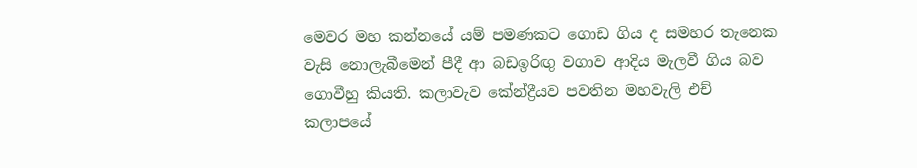මෙවර මහ කන්නයේ යම් පමණකට ගොඩ ගිය ද සමහර තැනෙක වැසි නොලැබීමෙන් පීදී ආ බඩඉරිඟු වගාව ආදිය මැලවී ගිය බව ගොවීහු කියති. කලාවැව කේන්ද්‍රීයව පවතින මහවැලි එච් කලාපයේ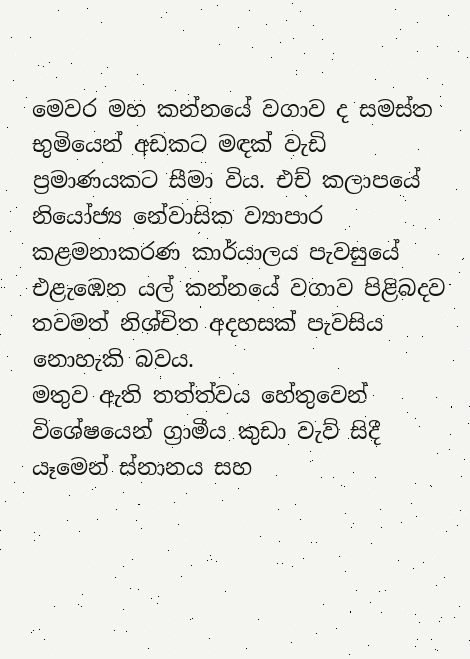මෙවර මහ කන්නයේ වගාව ද සමස්ත භුමියෙන් අඩකට මඳක් වැඩි ප්‍රමාණයකට සීමා විය. එච් කලාපයේ නියෝජ්‍ය නේවාසික ව්‍යාපාර කළමනාකරණ කාර්යාලය පැවසුයේ එළැඹෙන යල් කන්නයේ වගාව පිළිබදව තවමත් නිශ්චිත අදහසක් පැවසිය නොහැකි බවය.
මතුව ඇති තත්ත්වය හේතුවෙන් විශේෂයෙන් ග්‍රාමීය කුඩා වැව් සිදී යෑමෙන් ස්නානය සහ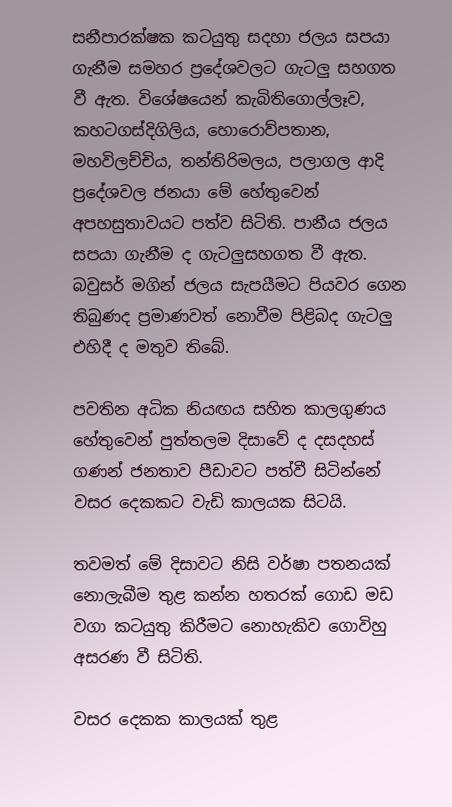සනීපාරක්ෂක කටයුතු සදහා ජලය සපයා ගැනීම සමහර ප්‍රදේශවලට ගැටලු සහගත වී ඇත. විශේෂයෙන් කැබිතිගොල්ලෑව, කහටගස්දිගිලිය, හොරොව්පතාන, මහවිලච්චිය, තන්තිරිමලය, පලාගල ආදි ප්‍රදේශවල ජනයා මේ හේතුවෙන් අපහසුතාවයට පත්ව සිටිති. පානීය ජලය සපයා ගැනීම ද ගැටලුසහගත වී ඇත. බවුසර් මගින් ජලය සැපයීමට පියවර ගෙන තිබුණද ප්‍රමාණවත් නොවීම පිළිබද ගැටලු එහිදී ද මතුව තිබේ.

පවතින අධික නියඟය සහිත කාලගුණය හේතුවෙන් පුත්තලම දිසාවේ ද දසදහස් ගණන් ජනතාව පීඩාවට පත්වී සිටින්නේ වසර දෙකකට වැඩි කාලයක සිටයි.

තවමත් මේ දිසාවට නිසි වර්ෂා පතනයක් නොලැබීම තුළ කන්න හතරක් ගොඩ මඩ වගා කටයුතු කිරීමට නොහැකිව ගොවිහු අසරණ වී සිටිති.

වසර දෙකක කාලයක් තුළ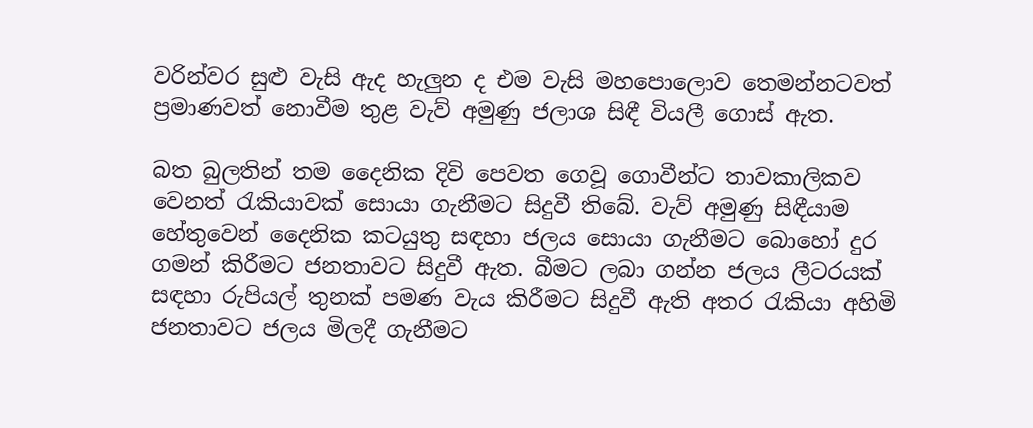වරින්වර සුළු වැසි ඇද හැලුන ද එම වැසි මහපොලොව තෙමන්නටවත් ප්‍රමාණවත් නොවීම තුළ වැව් අමුණු ජලාශ සිඳී වියලී ගොස් ඇත.

බත බුලතින් තම දෛනික දිවි පෙවත ගෙවූ ගොවීන්ට තාවකාලිකව වෙනත් රැකියාවක් සොයා ගැනීමට සිදුවී තිබේ. වැව් අමුණු සිඳීයාම හේතුවෙන් දෛනික කටයුතු සඳහා ජලය සොයා ගැනීමට බොහෝ දුර ගමන් කිරීමට ජනතාවට සිදුවී ඇත. බීමට ලබා ගන්න ජලය ලීටරයක් සඳහා රුපියල් තුනක් පමණ වැය කිරීමට සිදුවී ඇති අතර රැකියා අහිමි ජනතාවට ජලය මිලදී ගැනීමට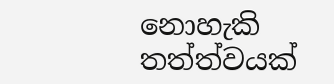නොහැකි තත්ත්වයක්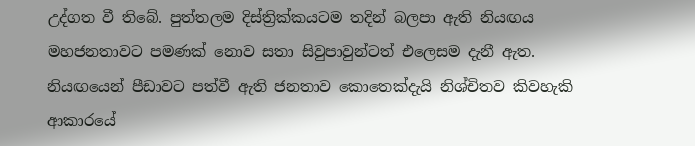උද්ගත වී තිබේ. පුත්තලම දිස්ත්‍රික්කයටම තදින් බලපා ඇති නියඟය මහජනතාවට පමණක් නොව සතා සිවුපාවුන්ටත් එලෙසම දැනී ඇත. නියඟයෙන් පීඩාවට පත්වී ඇති ජනතාව කොතෙක්දැයි නිශ්චිතව කිවහැකි ආකාරයේ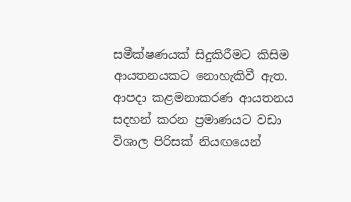සමීක්ෂණයක් සිදුකිරීමට කිසිම ආයතනයකට නොහැකිවී ඇත. ආපදා කළමනාකරණ ආයතනය සදහන් කරන ප්‍රමාණයට වඩා විශාල පිරිසක් නියඟයෙන්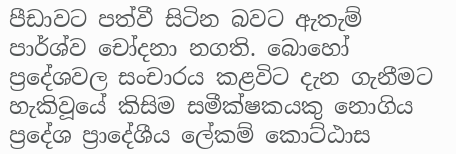පීඩාවට පත්වී සිටින බවට ඇතැම් පාර්ශ්ව චෝදනා නගති. බොහෝ ප්‍රදේශවල සංචාරය කළවිට දැන ගැනීමට හැකිවූයේ කිසිම සමීක්ෂකයකු නොගිය ප්‍රදේශ ප්‍රාදේශීය ලේකම් කොට්ඨාස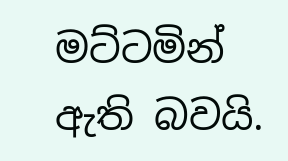මට්ටමින් ඇති බවයි.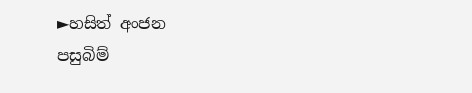►හසිත් අංජන
පසුබිම්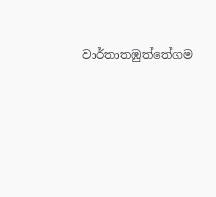වාර්තාතඹුත්තේගම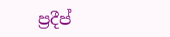ප්‍රදීප්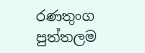රණතුංග
පුත්තලම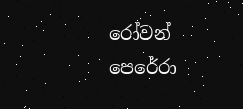රෝවන් පෙරේරා